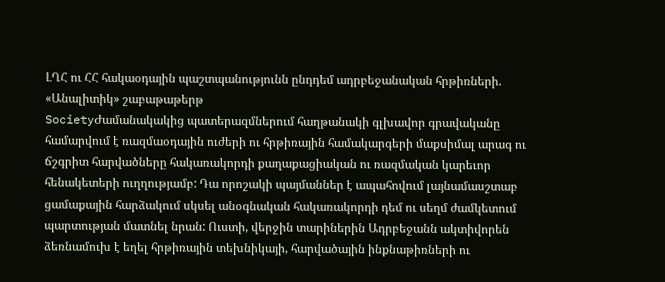ԼՂՀ ու ՀՀ հակաօդային պաշտպանությունն ընդդեմ ադրբեջանական հրթիռների. «Անալիտիկ» շաբաթաթերթ
SocietyԺամանակակից պատերազմներում հաղթանակի գլխավոր գրավականը համարվում է ռազմաօդային ուժերի ու հրթիռային համակարգերի մաքսիմալ արագ ու ճշգրիտ հարվածները հակառակորդի քաղաքացիական ու ռազմական կարեւոր հենակետերի ուղղությամբ: Դա որոշակի պայմաններ է ապահովում լայնամասշտաբ ցամաքային հարձակում սկսել անօգնական հակառակորդի դեմ ու սեղմ ժամկետում պարտության մատնել նրան: Ուստի, վերջին տարիներին Ադրբեջանն ակտիվորեն ձեռնամուխ է եղել հրթիռային տեխնիկայի, հարվածային ինքնաթիռների ու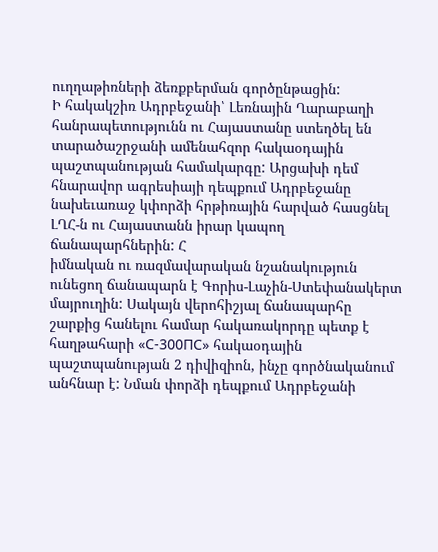ուղղաթիռների ձեռքբերման գործընթացին:
Ի հակակշիռ Ադրբեջանի՝ Լեռնային Ղարաբաղի հանրապետությունն ու Հայաստանը ստեղծել են տարածաշրջանի ամենահզոր հակաօդային պաշտպանության համակարգը: Արցախի դեմ հնարավոր ագրեսիայի դեպքում Ադրբեջանը նախեւառաջ կփորձի հրթիռային հարված հասցնել ԼՂՀ-ն ու Հայաստանն իրար կապող ճանապարհներին: Հ
իմնական ու ռազմավարական նշանակություն ունեցող ճանապարն է Գորիս-Լաչին-Ստեփանակերտ մայրուղին: Սակայն վերոհիշյալ ճանապարհը շարքից հանելու համար հակառակորդը պետք է հաղթահարի «С-300ПС» հակաօդային պաշտպանության 2 դիվիզիոն, ինչը գործնականում անհնար է: Նման փորձի դեպքում Ադրբեջանի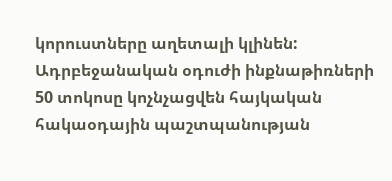կորուստները աղետալի կլինեն: Ադրբեջանական օդուժի ինքնաթիռների 50 տոկոսը կոչնչացվեն հայկական հակաօդային պաշտպանության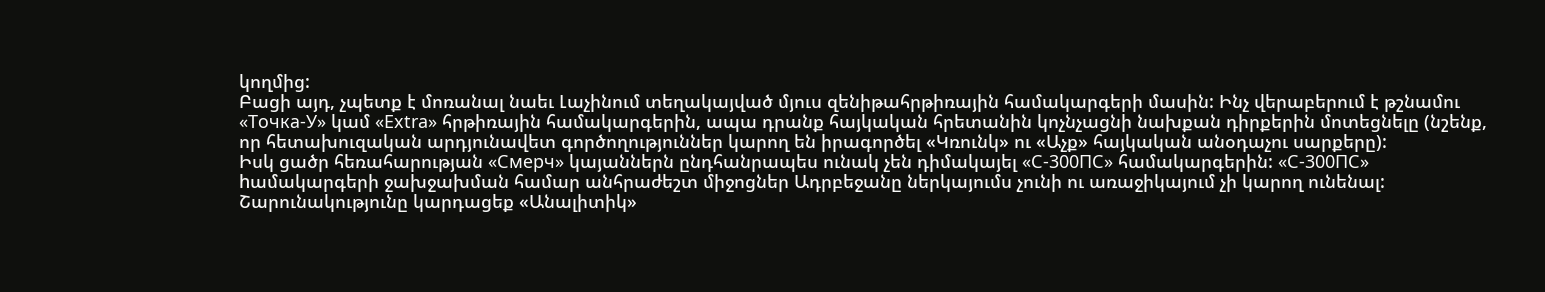կողմից:
Բացի այդ, չպետք է մոռանալ նաեւ Լաչինում տեղակայված մյուս զենիթահրթիռային համակարգերի մասին: Ինչ վերաբերում է թշնամու «Точка-У» կամ «Extra» հրթիռային համակարգերին, ապա դրանք հայկական հրետանին կոչնչացնի նախքան դիրքերին մոտեցնելը (նշենք, որ հետախուզական արդյունավետ գործողություններ կարող են իրագործել «Կռունկ» ու «Աչք» հայկական անօդաչու սարքերը):
Իսկ ցածր հեռահարության «Смерч» կայաններն ընդհանրապես ունակ չեն դիմակայել «С-300ПС» համակարգերին: «С-300ПС» hամակարգերի ջախջախման համար անհրաժեշտ միջոցներ Ադրբեջանը ներկայումս չունի ու առաջիկայում չի կարող ունենալ:
Շարունակությունը կարդացեք «Անալիտիկ»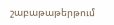շաբաթաթերթում